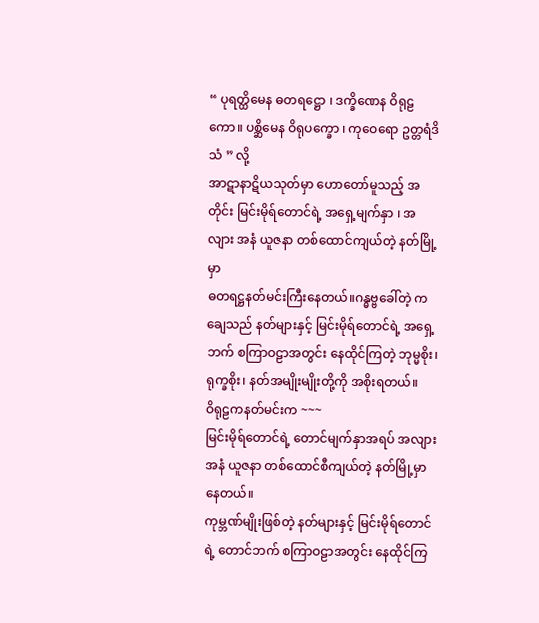“ ပုရတ္ထိမေန ဓတရဋ္ဌော ၊ ဒက္ခိဏေန ဝိရုဠကော။ ပစ္ဆိမေန ဝိရုပက္ခော ၊ ကုဝေရော ဥတ္တရံဒိသံ ” လို့
အာဋာနာဋိယသုတ်မှာ ဟောတော်မူသည့် အတိုင်း မြင်းမိုရ်တောင်ရဲ့ အရှေ့မျက်နှာ ၊ အလျား အနံ ယူဇနာ တစ်ထောင်ကျယ်တဲ့ နတ်မြို့မှာ
ဓတရဋ္ဌနတ်မင်းကြီးနေတယ်။ဂန္ဓဗ္ဗခေါ်တဲ့ ကချေသည် နတ်များနှင့် မြင်းမိုရ်တောင်ရဲ့ အရှေ့ဘက် စကြာဝဠာအတွင်း နေထိုင်ကြတဲ့ ဘုမ္မစိုး၊ ရုက္ခစိုး၊ နတ်အမျိုးမျိုးတို့ကို အစိုးရတယ်။
ဝိရုဠကနတ်မင်းက ~~~
မြင်းမိုရ်တောင်ရဲ့ တောင်မျက်နှာအရပ် အလျား အနံ ယူဇနာ တစ်ထောင်စီကျယ်တဲ့ နတ်မြို့မှာနေတယ်။
ကုမ္ဘဏ်မျိုးဖြစ်တဲ့ နတ်များနှင့် မြင်းမိုရ်တောင်ရဲ့ တောင်ဘက် စကြာဝဠာအတွင်း နေထိုင်ကြ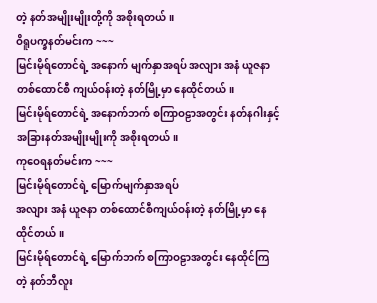တဲ့ နတ်အမျိုးမျိုးတို့ကို အစိုးရတယ်။
ဝိရူပက္ခနတ်မင်းက ~~~
မြင်းမိုရ်တောင်ရဲ့ အနောက် မျက်နှာအရပ် အလျား အနံ ယူဇနာ တစ်ထောင်စီ ကျယ်ဝန်းတဲ့ နတ်မြို့မှာ နေထိုင်တယ်။
မြင်းမိုရ်တောင်ရဲ့ အနောက်ဘက် စကြာဝဠာအတွင်း နတ်နဂါးနှင့် အခြားနတ်အမျိုးမျိုးကို အစိုးရတယ်။
ကုဝေရနတ်မင်းက ~~~
မြင်းမိုရ်တောင်ရဲ့ မြောက်မျက်နှာအရပ်
အလျား အနံ ယူဇနာ တစ်ထောင်စီကျယ်ဝန်းတဲ့ နတ်မြို့မှာ နေထိုင်တယ်။
မြင်းမိုရ်တောင်ရဲ့ မြောက်ဘက် စကြာဝဠာအတွင်း နေထိုင်ကြတဲ့ နတ်ဘီလူး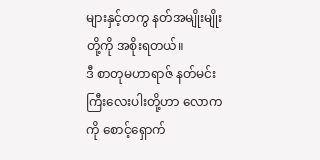များနှင့်တကွ နတ်အမျိုးမျိုးတို့ကို အစိုးရတယ်။
ဒီ စာတုမဟာရာဇ် နတ်မင်းကြီးလေးပါးတို့ဟာ လောကကို စောင့်ရှောက်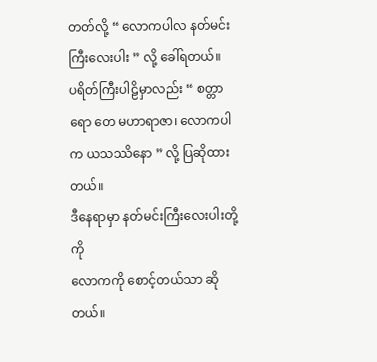တတ်လို့ “ လောကပါလ နတ်မင်းကြီးလေးပါး ” လို့ ခေါ်ရတယ်။
ပရိတ်ကြီးပါဠိမှာလည်း “ စတ္တာရော တေ မဟာရာဇာ၊ လောကပါက ယသဿိနော ” လို့ ပြဆိုထားတယ်။
ဒီနေရာမှာ နတ်မင်းကြီးလေးပါးတို့ကို
လောကကို စောင့်တယ်သာ ဆိုတယ်။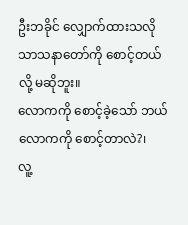ဦးဘခိုင် လျှောက်ထားသလို သာသနာတော်ကို စောင့်တယ်လို့ မဆိုဘူး။
လောကကို စောင့်ခဲ့သော် ဘယ်လောကကို စောင့်တာလဲ?၊
လူ့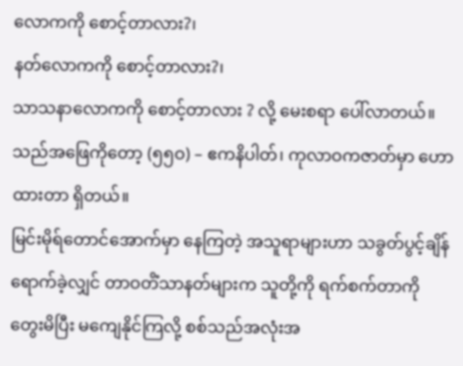လောကကို စောင့်တာလား?၊
နတ်လောကကို စောင့်တာလား?၊
သာသနာလောကကို စောင့်တာလား ? လို့ မေးစရာ ပေါ်လာတယ်။
သည်အဖြေကိုတော့ (၅၅ဝ) – ဧကနိပါတ်၊ ကုလာဝကဇာတ်မှာ ဟောထားတာ ရှိတယ်။
မြင်းမိုရ်တောင်အောက်မှာ နေကြတဲ့ အသူရာများဟာ သခွတ်ပွင့်ချိန် ရောက်ခဲ့လျှင် တာဝတိံသာနတ်များက သူတို့ကို ရက်စက်တာကို တွေးမိပြီး မကျေနိုင်ကြလို့ စစ်သည်အလုံးအ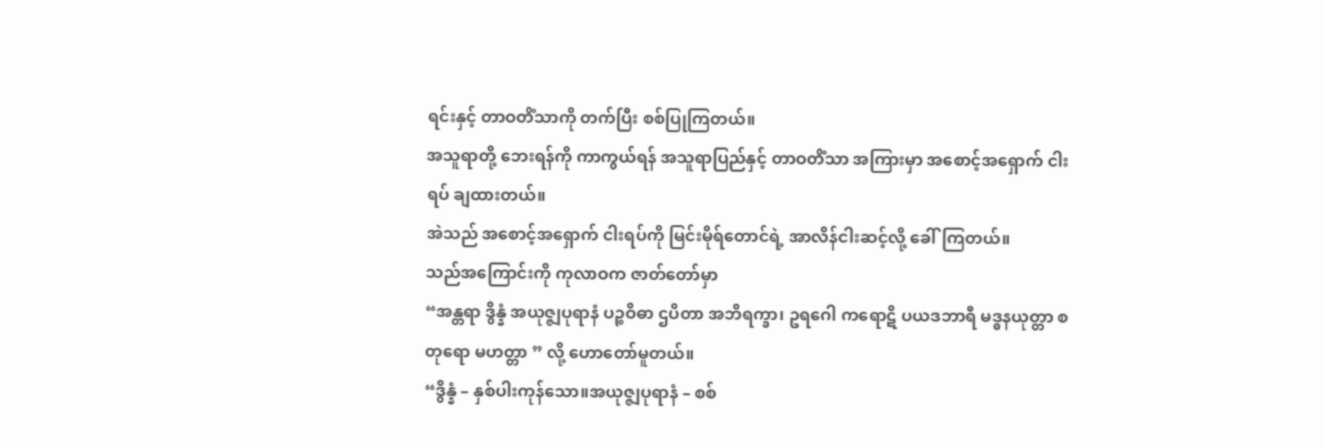ရင်းနှင့် တာဝတိံသာကို တက်ပြီး စစ်ပြုကြတယ်။
အသူရာတို့ ဘေးရန်ကို ကာကွယ်ရန် အသူရာပြည်နှင့် တာဝတိံသာ အကြားမှာ အစောင့်အရှောက် ငါးရပ် ချထားတယ်။
အဲသည် အစောင့်အရှောက် ငါးရပ်ကို မြင်းမိုရ်တောင်ရဲ့ အာလိန်ငါးဆင့်လို့ ခေါ်ကြတယ်။
သည်အကြောင်းကို ကုလာဝက ဇာတ်တော်မှာ
“အန္တရာ ဒွိန္နံ အယုဇ္ဇျပုရာနံ ပဉ္စဝိဓာ ဌပိတာ အဘိရက္ခာ၊ ဥရဂေါ ကရောဋိ ပယဒဘာရီ မဒ္ဓနယုတ္တာ စတုရော မဟတ္တာ ” လို့ ဟောတော်မူတယ်။
“ဒွိန္နံ – နှစ်ပါးကုန်သော။အယုဇ္ဇျပုရာနံ – စစ်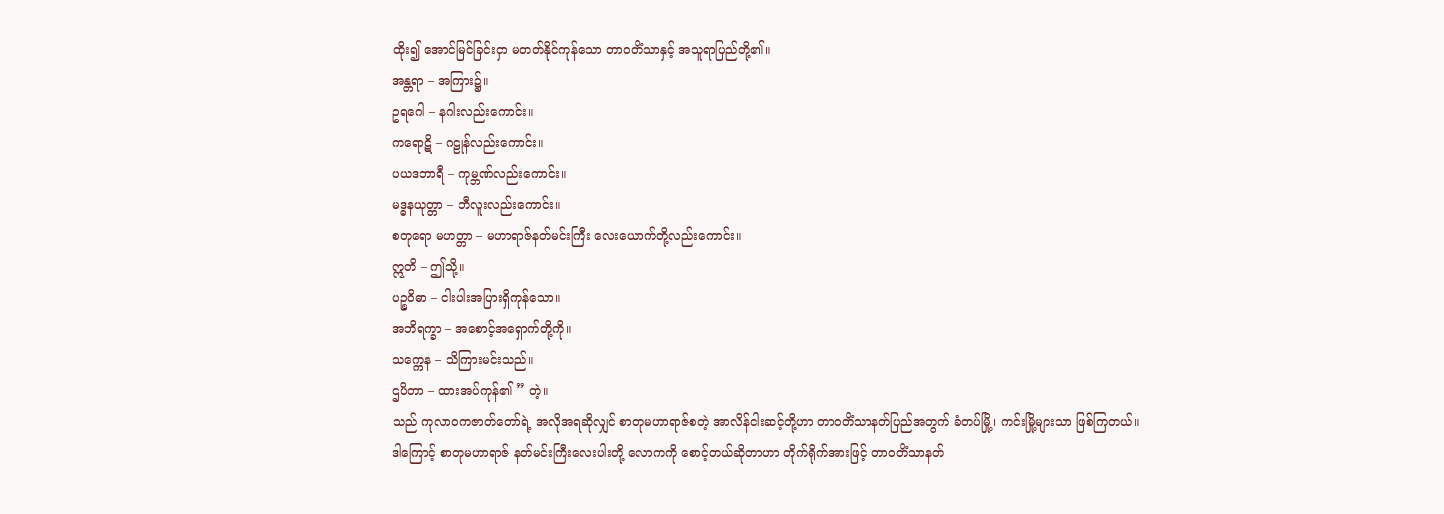ထိုး၍ အောင်မြင်ခြင်းငှာ မတတ်နိုင်ကုန်သော တာဝတိံသာနှင့် အသူရာပြည်တို့၏။
အန္တရာ – အကြား၌။
ဥရဂေါ – နဂါးလည်းကောင်း။
ကရောဋိ – ဂဠုန်လည်းကောင်း။
ပယဒဘာရီ – ကုမ္ဘဏ်လည်းကောင်း။
မဒ္ဓနယုတ္တာ – ဘီလူးလည်းကောင်း။
စတုရော မဟတ္တာ – မဟာရာဇ်နတ်မင်းကြီး လေးယောက်တို့လည်းကောင်း။
ဣတိ – ဤသို့။
ပဉ္စဝိဓာ – ငါးပါးအပြားရှိကုန်သော။
အဘိရက္ခာ – အစောင့်အရှောက်တို့ကို။
သက္ကေန – သိကြားမင်းသည်။
ဌပိတာ – ထားအပ်ကုန်၏ ” တဲ့။
သည် ကုလာဝကဇာတ်တော်ရဲ့ အလိုအရဆိုလျှင် စာတုမဟာရာဇ်စတဲ့ အာလိန်ငါးဆင့်တို့ဟာ တာဝတိံသာနတ်ပြည်အတွက် ခံတပ်မြို့၊ ကင်းမြို့များသာ ဖြစ်ကြတယ်။
ဒါကြောင့် စာတုမဟာရာဇ် နတ်မင်းကြီးလေးပါးတို့ လောကကို စောင့်တယ်ဆိုတာဟာ တိုက်ရိုက်အားဖြင့် တာဝတိံသာနတ်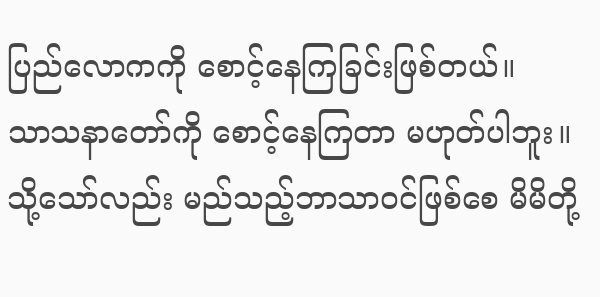ပြည်လောကကို စောင့်နေကြခြင်းဖြစ်တယ်။
သာသနာတော်ကို စောင့်နေကြတာ မဟုတ်ပါဘူး။
သို့သော်လည်း မည်သည့်ဘာသာဝင်ဖြစ်စေ မိမိတို့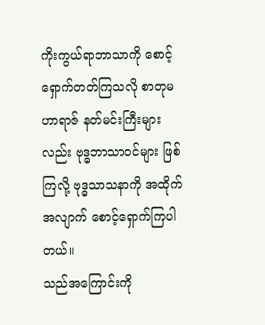ကိုးကွယ်ရာဘာသာကို စောင့်ရှောက်တတ်ကြသလို စာတုမဟာရာဇ် နတ်မင်းကြီးများလည်း ဗုဒ္ဓဘာသာဝင်များ ဖြစ်ကြလို့ ဗုဒ္ဓသာသနာကို အထိုက်အလျာက် စောင့်ရှောက်ကြပါတယ်။
သည်အကြောင်းကို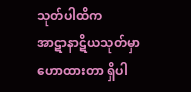သုတ်ပါထိက
အာဋာနာဋိယသုတ်မှာ ဟောထားတာ ရှိပါ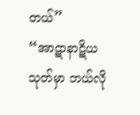တယ်”
“အာဋာနာဋိယသုတ်မှာ ဘယ်လို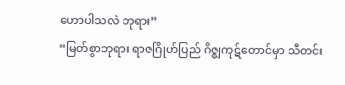ဟောပါသလဲ ဘုရား”
“မြတ်စွာဘုရား ရာဇဂြိုဟ်ပြည် ဂိဇ္စျကုဋ်တောင်မှာ သီတင်း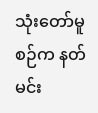သုံးတော်မူစဉ်က နတ်မင်း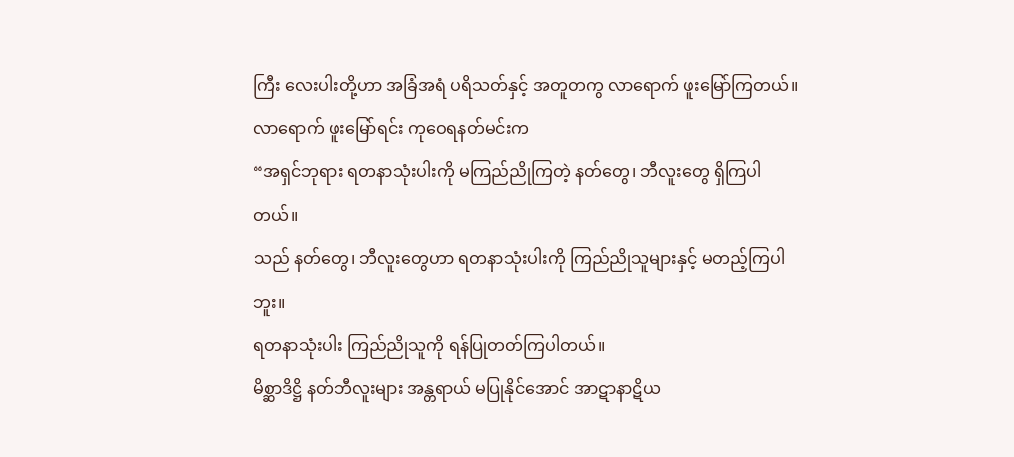ကြီး လေးပါးတို့ဟာ အခြံအရံ ပရိသတ်နှင့် အတူတကွ လာရောက် ဖူးမြော်ကြတယ်။
လာရောက် ဖူးမြော်ရင်း ကုဝေရနတ်မင်းက
“အရှင်ဘုရား ရတနာသုံးပါးကို မကြည်ညိုကြတဲ့ နတ်တွေ၊ ဘီလူးတွေ ရှိကြပါတယ်။
သည် နတ်တွေ၊ ဘီလူးတွေဟာ ရတနာသုံးပါးကို ကြည်ညိုသူများနှင့် မတည့်ကြပါဘူး။
ရတနာသုံးပါး ကြည်ညိုသူကို ရန်ပြုတတ်ကြပါတယ်။
မိစ္ဆာဒိဋ္ဌိ နတ်ဘီလူးများ အန္တရာယ် မပြုနိုင်အောင် အာဋာနာဋိယ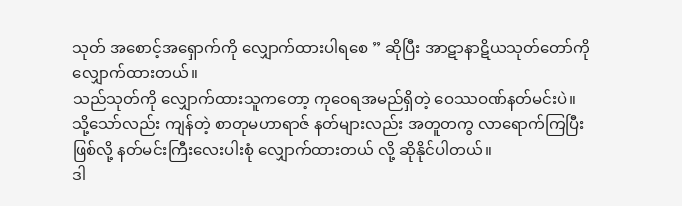သုတ် အစောင့်အရှောက်ကို လျှောက်ထားပါရစေ ” ဆိုပြီး အာဋာနာဋိယသုတ်တော်ကို လျှောက်ထားတယ်။
သည်သုတ်ကို လျှောက်ထားသူကတော့ ကုဝေရအမည်ရှိတဲ့ ဝေဿဝဏ်နတ်မင်းပဲ။
သို့သော်လည်း ကျန်တဲ့ စာတုမဟာရာဇ် နတ်များလည်း အတူတကွ လာရောက်ကြပြီး ဖြစ်လို့ နတ်မင်းကြီးလေးပါးစုံ လျှောက်ထားတယ် လို့ ဆိုနိုင်ပါတယ်။
ဒါ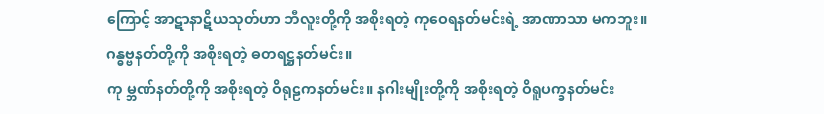ကြောင့် အာဋာနာဋိယသုတ်ဟာ ဘီလူးတို့ကို အစိုးရတဲ့ ကုဝေရနတ်မင်းရဲ့ အာဏာသာ မကဘူး။
ဂန္ဓဗ္ဗနတ်တို့ကို အစိုးရတဲ့ ဓတရဋ္ဌနတ်မင်း။
ကု မ္ဘဏ်နတ်တို့ကို အစိုးရတဲ့ ဝိရုဠကနတ်မင်း။ နဂါးမျိုးတို့ကို အစိုးရတဲ့ ဝိရူပက္ခနတ်မင်း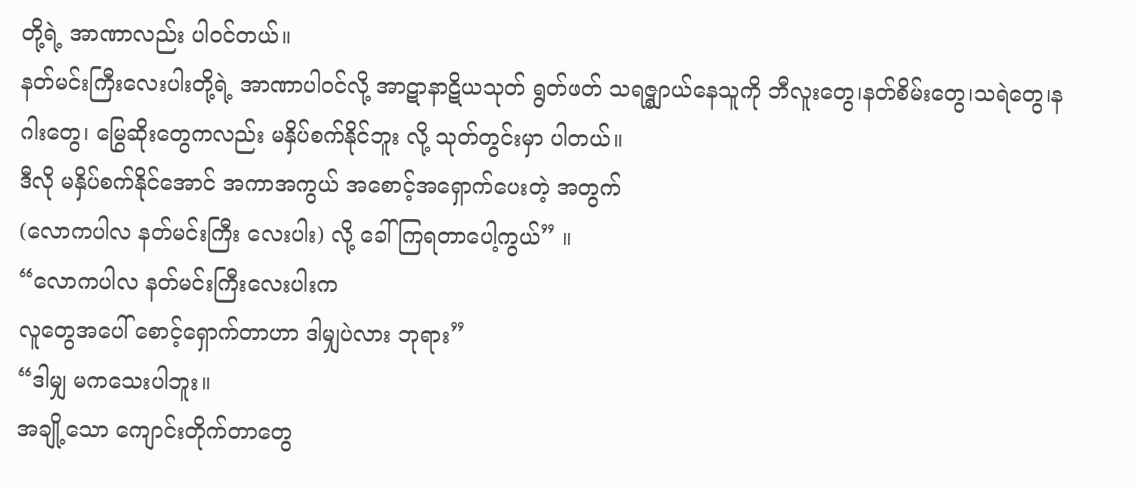တို့ရဲ့ အာဏာလည်း ပါဝင်တယ်။
နတ်မင်းကြီးလေးပါးတို့ရဲ့ အာဏာပါဝင်လို့ အာဋာနာဋိယသုတ် ရွတ်ဖတ် သရဇ္စျာယ်နေသူကို ဘီလူးတွေ၊နတ်စိမ်းတွေ၊သရဲတွေ၊နဂါးတွေ၊ မြွေဆိုးတွေကလည်း မနှိပ်စက်နိုင်ဘူး လို့ သုတ်တွင်းမှာ ပါတယ်။
ဒီလို မနှိပ်စက်နိုင်အောင် အကာအကွယ် အစောင့်အရှောက်ပေးတဲ့ အတွက်
(လောကပါလ နတ်မင်းကြီး လေးပါး) လို့ ခေါ်ကြရတာပေါ့ကွယ်” ။
“လောကပါလ နတ်မင်းကြီးလေးပါးက
လူတွေအပေါ် စောင့်ရှောက်တာဟာ ဒါမျှပဲလား ဘုရား”
“ဒါမျှ မကသေးပါဘူး။
အချို့သော ကျောင်းတိုက်တာတွေ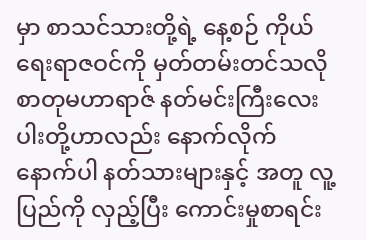မှာ စာသင်သားတို့ရဲ့ နေ့စဉ် ကိုယ်ရေးရာဇဝင်ကို မှတ်တမ်းတင်သလို စာတုမဟာရာဇ် နတ်မင်းကြီးလေးပါးတို့ဟာလည်း နောက်လိုက် နောက်ပါ နတ်သားများနှင့် အတူ လူ့ပြည်ကို လှည့်ပြီး ကောင်းမှုစာရင်း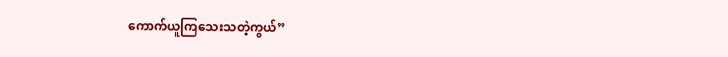ကောက်ယူကြသေးသတဲ့ကွယ်”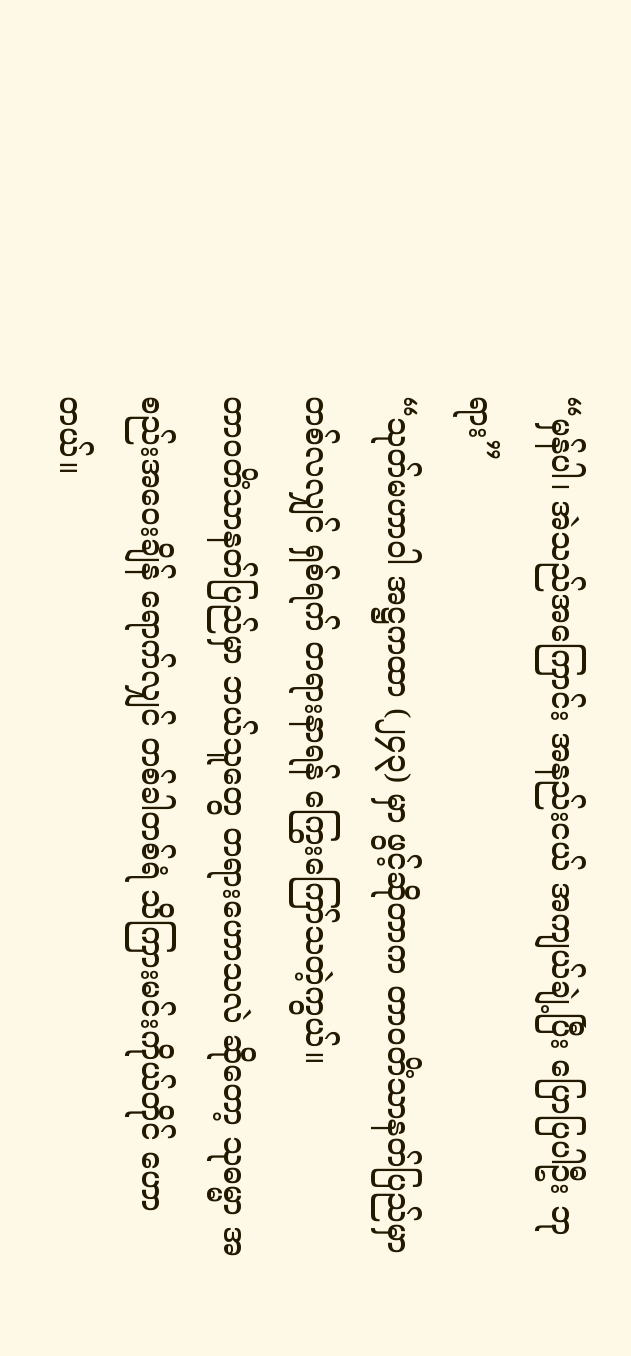“မှန်ပါ၊ အဲသည်အကြောင်း အနည်းငယ် အကျယ်ချဲ့ပြီး ပြောပြပါဦး ဘုရား”
“သုတ်မဟာဝါ အဋ္ဌကထာ (၂၄၃) မှာ ဖွင့်ဆိုတာက တာဝတိံသာနတ်ပြည်မှာ တစ်လလျှင် ရှစ်ရက် တရားနာရန် ကြွေးကြော်သတဲ့ကွယ်။
တာဝတိံသာနတ်ပြည်မှာ ဘယ်သူတွေ တရားဟောသလဲ ဆိုတော့ သုဓမ္မာ အစည်းအဝေးချိန် ရောက်လျှင် တစ်ခါတစ်ရံ သိကြားမင်းကိုယ်တိုင် ဟောတယ်။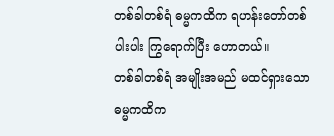တစ်ခါတစ်ရံ ဓမ္မကထိက ရဟန်းတော်တစ်ပါးပါး ကြွရောက်ပြီး ဟောတယ်။
တစ်ခါတစ်ရံ အမျိုးအမည် မထင်ရှားသော ဓမ္မကထိက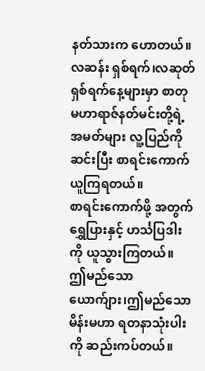နတ်သားက ဟောတယ်။
လဆန်း ရှစ်ရက်၊လဆုတ် ရှစ်ရက်နေ့များမှာ စာတုမဟာရာဇ်နတ်မင်းတို့ရဲ့ အမတ်များ လူ့ပြည်ကို ဆင်းပြီး စာရင်းကောက်ယူကြရတယ်။
စာရင်းကောက်ဖို့ အတွက် ရွှေပြားနှင့် ဟင်္သပြဒါးကို ယူသွားကြတယ်။
ဤမည်သော ယောက်ျား၊ဤမည်သော မိန်းမဟာ ရတနာသုံးပါးကို ဆည်းကပ်တယ်။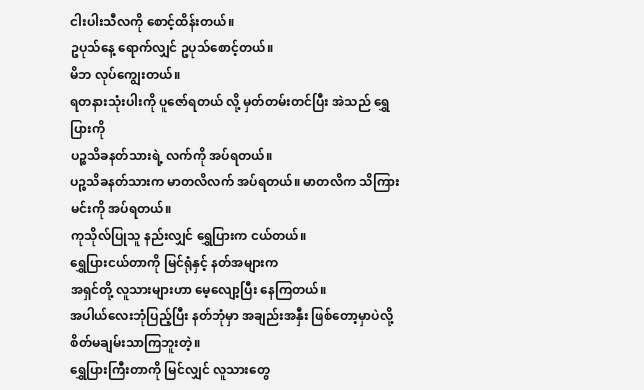ငါးပါးသီလကို စောင့်ထိန်းတယ်။
ဥပုသ်နေ့ ရောက်လျှင် ဥပုသ်စောင့်တယ်။
မိဘ လုပ်ကျွေးတယ်။
ရတနားသုံးပါးကို ပူဇော်ရတယ် လို့ မှတ်တမ်းတင်ပြီး အဲသည် ရွှေပြားကို
ပဉ္စသိခနတ်သားရဲ့ လက်ကို အပ်ရတယ်။
ပဉ္စသိခနတ်သားက မာတလိလက် အပ်ရတယ်။ မာတလိက သိကြားမင်းကို အပ်ရတယ်။
ကုသိုလ်ပြုသူ နည်းလျှင် ရွှေပြားက ငယ်တယ်။
ရွှေပြားငယ်တာကို မြင်ရုံနှင့် နတ်အများက
အရှင်တို့ လူသားများဟာ မေ့လျော့ပြီး နေကြတယ်။
အပါယ်လေးဘုံပြည့်ပြီး နတ်ဘုံမှာ အချည်းအနှီး ဖြစ်တော့မှာပဲလို့ စိတ်မချမ်းသာကြဘူးတဲ့။
ရွှေပြားကြီးတာကို မြင်လျှင် လူသားတွေ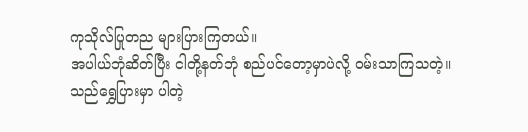ကုသိုလ်ပြုတည များပြားကြတယ်။
အပါယ်ဘုံဆိတ်ပြီး ငါတို့နတ်ဘုံ စည်ပင်တော့မှာပဲလို့ ဝမ်းသာကြသတဲ့။
သည်ရွှေပြားမှာ ပါတဲ့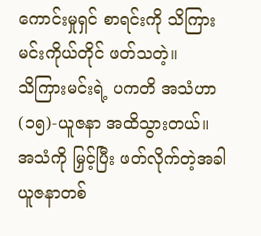ကောင်းမှုရှင် စာရင်းကို သိကြားမင်းကိုယ်တိုင် ဖတ်သတဲ့။
သိကြားမင်းရဲ့ ပကတိ အသံဟာ (၁၅)-ယူဇနာ အထိသွားတယ်။
အသံကို မြှင့်ပြီး ဖတ်လိုက်တဲ့အခါ ယူဇနာတစ်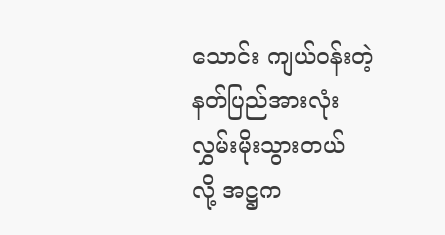သောင်း ကျယ်ဝန်းတဲ့ နတ်ပြည်အားလုံး လွှမ်းမိုးသွားတယ် လို့ အဋ္ဌက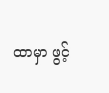ထာမှာ ဖွင့်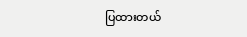ပြထားတယ်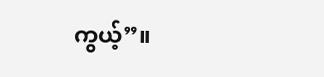ကွယ့်”။